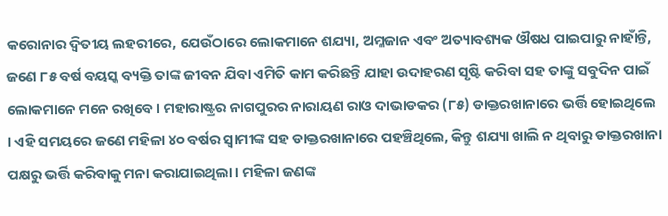କରୋନାର ଦ୍ୱିତୀୟ ଲହରୀରେ, ଯେଉଁଠାରେ ଲୋକମାନେ ଶଯ୍ୟା, ଅମ୍ଳଜାନ ଏବଂ ଅତ୍ୟାବଶ୍ୟକ ଔଷଧ ପାଇପାରୁ ନାହାଁନ୍ତି, ଜଣେ ୮୫ ବର୍ଷ ବୟସ୍କ ବ୍ୟକ୍ତି ତାଙ୍କ ଜୀବନ ଯିବା ଏମିତି କାମ କରିଛନ୍ତି ଯାହା ଉଦାହରଣ ସୃଷ୍ଟି କରିବା ସହ ତାଙ୍କୁ ସବୁଦିନ ପାଇଁ ଲୋକମାନେ ମନେ ରଖିବେ । ମହାରାଷ୍ଟ୍ରର ନାଗପୁରର ନାରାୟଣ ରାଓ ଦାଭାଡକର (୮୫) ଡାକ୍ତରଖାନାରେ ଭର୍ତ୍ତି ହୋଇଥିଲେ । ଏହି ସମୟରେ ଜଣେ ମହିଳା ୪୦ ବର୍ଷର ସ୍ୱାମୀଙ୍କ ସହ ଡାକ୍ତରଖାନାରେ ପହଞ୍ଚିଥିଲେ, କିନ୍ତୁ ଶଯ୍ୟା ଖାଲି ନ ଥିବାରୁ ଡାକ୍ତରଖାନା ପକ୍ଷରୁ ଭର୍ତ୍ତି କରିବାକୁ ମନା କରାଯାଇଥିଲା । ମହିଳା ଜଣଙ୍କ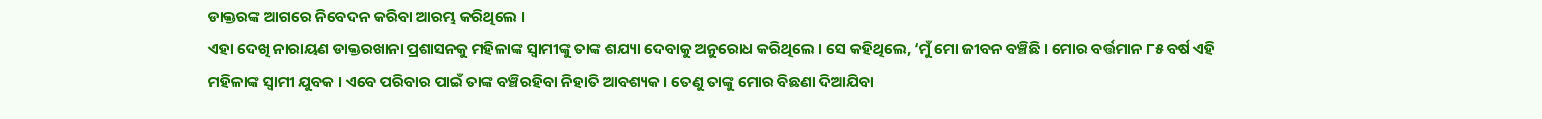ଡାକ୍ତରଙ୍କ ଆଗରେ ନିବେଦନ କରିବା ଆରମ୍ଭ କରିଥିଲେ ।
ଏହା ଦେଖି ନାରାୟଣ ଡାକ୍ତରଖାନା ପ୍ରଶାସନକୁ ମହିଳାଙ୍କ ସ୍ୱାମୀଙ୍କୁ ତାଙ୍କ ଶଯ୍ୟା ଦେବାକୁ ଅନୁରୋଧ କରିଥିଲେ । ସେ କହିଥିଲେ, ‘ମୁଁ ମୋ ଜୀବନ ବଞ୍ଚିଛି । ମୋର ବର୍ତ୍ତମାନ ୮୫ ବର୍ଷ ଏହି ମହିଳାଙ୍କ ସ୍ୱାମୀ ଯୁବକ । ଏବେ ପରିବାର ପାଇଁ ତାଙ୍କ ବଞ୍ଚିରହିବା ନିହାତି ଆବଶ୍ୟକ । ତେଣୁ ତାଙ୍କୁ ମୋର ବିଛଣା ଦିଆଯିବା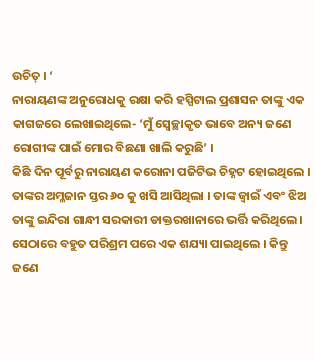ଉଚିତ୍ । ‘
ନାରାୟଣଙ୍କ ଅନୁରୋଧକୁ ରକ୍ଷା କରି ହସ୍ପିଟାଲ ପ୍ରଶାସନ ତାଙ୍କୁ ଏକ କାଗଜରେ ଲେଖାଇଥିଲେ- ‘ମୁଁ ସ୍ୱେଚ୍ଛାକୃତ ଭାବେ ଅନ୍ୟ ଜଣେ ରୋଗୀଙ୍କ ପାଇଁ ମୋର ବିଛଣା ଖାଲି କରୁଛି’ ।
କିଛି ଦିନ ପୂର୍ବରୁ ନାରାୟଣ କରୋନା ପଜିଟିଭ ଚିହ୍ନଟ ହୋଇଥିଲେ । ତାଙ୍କର ଅମ୍ଳଜାନ ସ୍ତର ୬୦ କୁ ଖସି ଆସିଥିଲା । ତାଙ୍କ ଜ୍ୱାଇଁ ଏବଂ ଝିଅ ତାଙ୍କୁ ଇନ୍ଦିରା ଗାନ୍ଧୀ ସରକାରୀ ଡାକ୍ତରଖାନାରେ ଭର୍ତ୍ତି କରିଥିଲେ । ସେଠାରେ ବହୁତ ପରିଶ୍ରମ ପରେ ଏକ ଶଯ୍ୟା ପାଇଥିଲେ । କିନ୍ତୁ ଜଣେ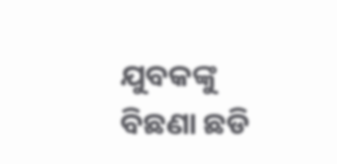ଯୁବକଙ୍କୁ ବିଛଣା ଛଡି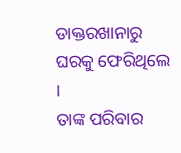ଡାକ୍ତରଖାନାରୁ ଘରକୁ ଫେରିଥିଲେ ।
ତାଙ୍କ ପରିବାର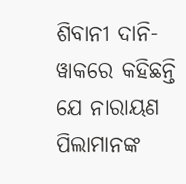ଶିବାନୀ ଦାନି-ୱାକରେ କହିଛନ୍ତି ଯେ ନାରାୟଣ ପିଲାମାନଙ୍କ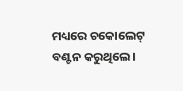ମଧ୍ୟରେ ଚକୋଲେଟ୍ ବଣ୍ଟନ କରୁଥିଲେ ।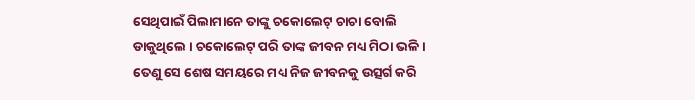ସେଥିପାଇଁ ପିଲାମାନେ ତାଙ୍କୁ ଚକୋଲେଟ୍ ଚାଚା ବୋଲି ଡାକୁଥିଲେ । ଚକୋଲେଟ୍ ପରି ତାଙ୍କ ଜୀବନ ମଧ୍ୟ ମିଠା ଭଳି । ତେଣୁ ସେ ଶେଷ ସମୟରେ ମଧ୍ୟ ନିଜ ଜୀବନକୁ ଉତ୍ସର୍ଗ କରି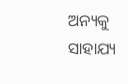ଅନ୍ୟକୁ ସାହାଯ୍ୟ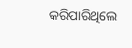କରିପାରିଥିଲେ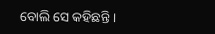ବୋଲି ସେ କହିଛନ୍ତି ।